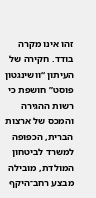זהו אינו מקרה בודד. חקירה של העיתון “וושינגטון פוסט” חושפת כי רשות ההגירה והמכס של ארצות הברית, הכפופה למשרד לביטחון המולדת, מובילה מבצע רחב־היקף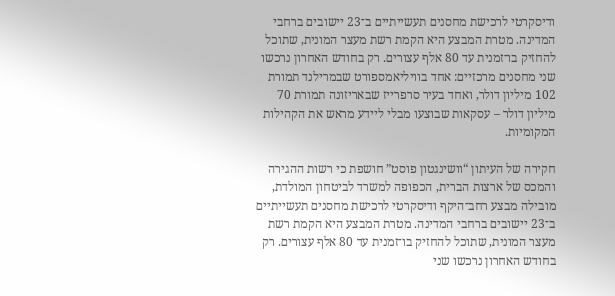ודיסקרטי לרכישת מחסנים תעשייתיים ב־23 יישובים ברחבי המדינה. מטרת המבצע היא הקמת רשת מעצר המונית, שתוכל להחזיק בו־זמנית עד 80 אלף עצורים. רק בחודש האחרון נרכשו שני מחסנים מרכזיים: אחד בוויליאמספורט שבמרילנד תמורת 102 מיליון דולר, ואחד בעיר סרפרייז שבאריזונה תמורת 70 מיליון דולר – עסקאות שבוצעו מבלי ליידע מראש את הקהילות המקומיות.

חקירה של העיתון “וושינגטון פוסט” חושפת כי רשות ההגירה והמכס של ארצות הברית, הכפופה למשרד לביטחון המולדת, מובילה מבצע רחב־היקף ודיסקרטי לרכישת מחסנים תעשייתיים ב־23 יישובים ברחבי המדינה. מטרת המבצע היא הקמת רשת מעצר המונית, שתוכל להחזיק בו־זמנית עד 80 אלף עצורים. רק בחודש האחרון נרכשו שני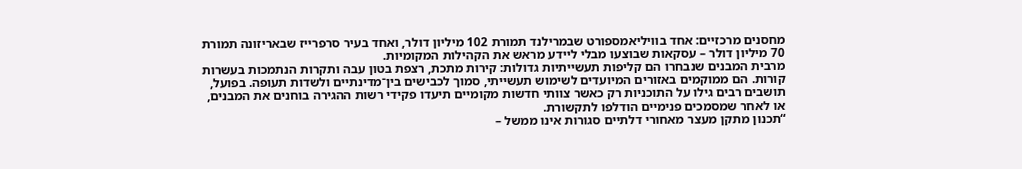מחסנים מרכזיים: אחד בוויליאמספורט שבמרילנד תמורת 102 מיליון דולר, ואחד בעיר סרפרייז שבאריזונה תמורת 70 מיליון דולר – עסקאות שבוצעו מבלי ליידע מראש את הקהילות המקומיות.
מרבית המבנים שנבחרו הם קליפות תעשייתיות גדולות: קירות מתכת, רצפת בטון עבה ותקרות הנתמכות בעשרות קורות. הם ממוקמים באזורים המיועדים לשימוש תעשייתי, סמוך לכבישים בין־מדינתיים ולשדות תעופה. בפועל, תושבים רבים גילו על התוכניות רק כאשר צוותי חדשות מקומיים תיעדו פקידי רשות ההגירה בוחנים את המבנים, או לאחר שמסמכים פנימיים הודלפו לתקשורת.
“תכנון מתקן מעצר מאחורי דלתיים סגורות אינו ממשל –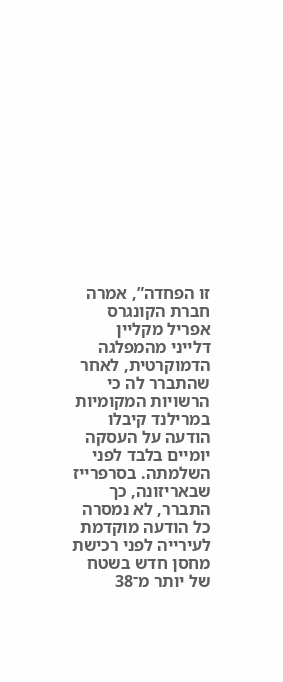זו הפחדה”, אמרה חברת הקונגרס אפריל מקליין דלייני מהמפלגה הדמוקרטית, לאחר שהתברר לה כי הרשויות המקומיות במרילנד קיבלו הודעה על העסקה יומיים בלבד לפני השלמתה. בסרפרייז שבאריזונה, כך התברר, לא נמסרה כל הודעה מוקדמת לעירייה לפני רכישת מחסן חדש בשטח של יותר מ־38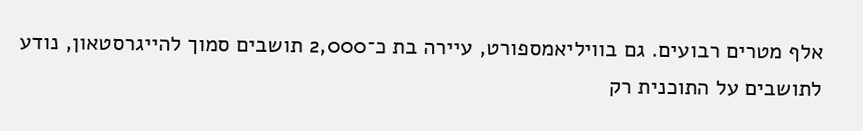אלף מטרים רבועים. גם בוויליאמספורט, עיירה בת כ־2,000 תושבים סמוך להייגרסטאון, נודע לתושבים על התוכנית רק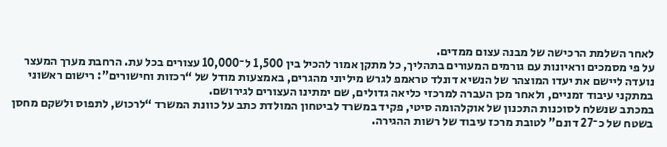לאחר השלמת הרכישה של מבנה עצום ממדים.
על פי מסמכים וראיונות עם גורמים המעורים בתהליך, כל מתקן אמור להכיל בין 1,500 ל־10,000 עצורים בכל עת. הרחבת מערך המעצר נועדה ליישם את יעדו המוצהר של הנשיא דונלד טראמפ לגרש מיליוני מהגרים, באמצעות מודל של “רכזות וחישורים”: רישום ראשוני במתקני עיבוד זמניים, ולאחר מכן העברה למרכזי כליאה גדולים, שם ימתינו העצורים לגירושם.
במכתב שנשלח לסוכנות התכנון של אוקלהומה סיטי, פקיד במשרד לביטחון המולדת כתב על כוונת המשרד “לרכוש, לתפוס ולשקם מחסן בשטח של כ־27 דונם” לטובת מרכז עיבוד של רשות ההגירה.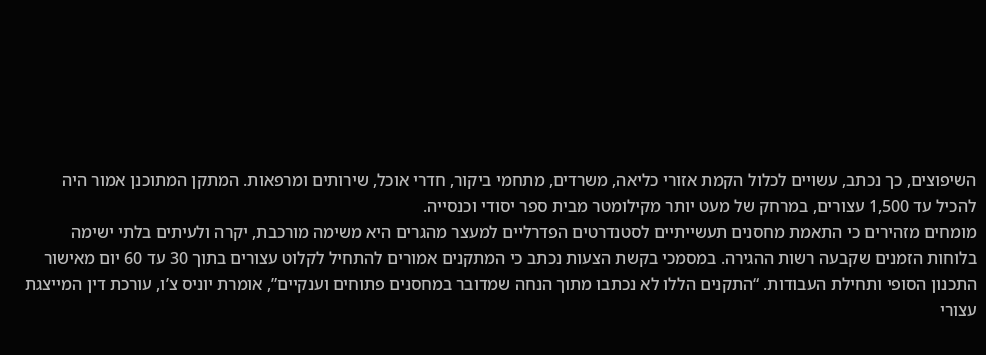השיפוצים, כך נכתב, עשויים לכלול הקמת אזורי כליאה, משרדים, מתחמי ביקור, חדרי אוכל, שירותים ומרפאות. המתקן המתוכנן אמור היה להכיל עד 1,500 עצורים, במרחק של מעט יותר מקילומטר מבית ספר יסודי וכנסייה.
מומחים מזהירים כי התאמת מחסנים תעשייתיים לסטנדרטים הפדרליים למעצר מהגרים היא משימה מורכבת, יקרה ולעיתים בלתי ישימה בלוחות הזמנים שקבעה רשות ההגירה. במסמכי בקשת הצעות נכתב כי המתקנים אמורים להתחיל לקלוט עצורים בתוך 30 עד 60 יום מאישור התכנון הסופי ותחילת העבודות. “התקנים הללו לא נכתבו מתוך הנחה שמדובר במחסנים פתוחים וענקיים”, אומרת יוניס צ’ו, עורכת דין המייצגת עצורי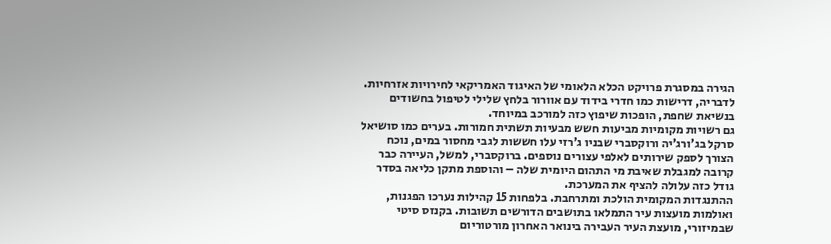הגירה במסגרת פרויקט הכלא הלאומי של האיגוד האמריקאי לחירויות אזרחיות. לדבריה, דרישות כמו חדרי בידוד עם אוורור בלחץ שלילי לטיפול בחשודים בנשיאת שחפת, הופכות שיפוץ כזה למורכב במיוחד.
גם רשויות מקומיות מביעות חשש מבעיות תשתית חמורות. בערים כמו סושיאל סרקל בג’ורג’יה ורוקסברי שבניו ג’רזי עלו חששות לגבי מחסור במים, נוכח הצורך לספק שירותים לאלפי עצורים נוספים. ברוקסברי, למשל, העיירה כבר קרובה למגבלת שאיבת מי התהום היומית שלה – והוספת מתקן כליאה בסדר גודל כזה עלולה להציף את המערכת.
ההתנגדות המקומית הולכת ומתרחבת. בלפחות 15 קהילות נערכו הפגנות, ואולמות מועצות עיר התמלאו בתושבים הדורשים תשובות. בקנזס סיטי שבמיזורי, מועצת העיר העבירה בינואר האחרון מורטוריום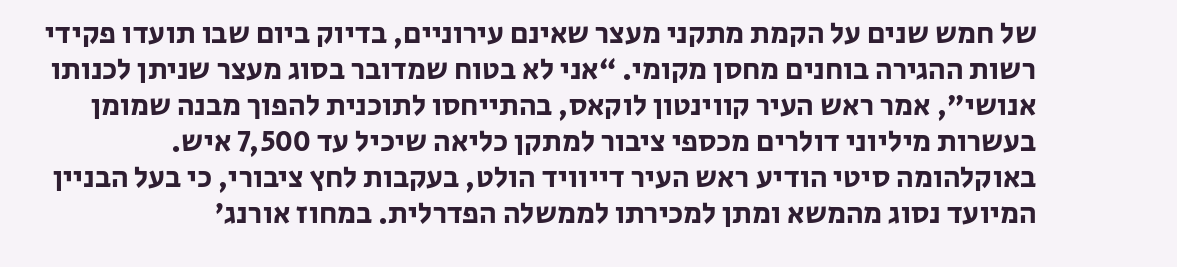של חמש שנים על הקמת מתקני מעצר שאינם עירוניים, בדיוק ביום שבו תועדו פקידי רשות ההגירה בוחנים מחסן מקומי. “אני לא בטוח שמדובר בסוג מעצר שניתן לכנותו אנושי”, אמר ראש העיר קווינטון לוקאס, בהתייחסו לתוכנית להפוך מבנה שמומן בעשרות מיליוני דולרים מכספי ציבור למתקן כליאה שיכיל עד 7,500 איש.
באוקלהומה סיטי הודיע ראש העיר דייוויד הולט, בעקבות לחץ ציבורי, כי בעל הבניין המיועד נסוג מהמשא ומתן למכירתו לממשלה הפדרלית. במחוז אורנג’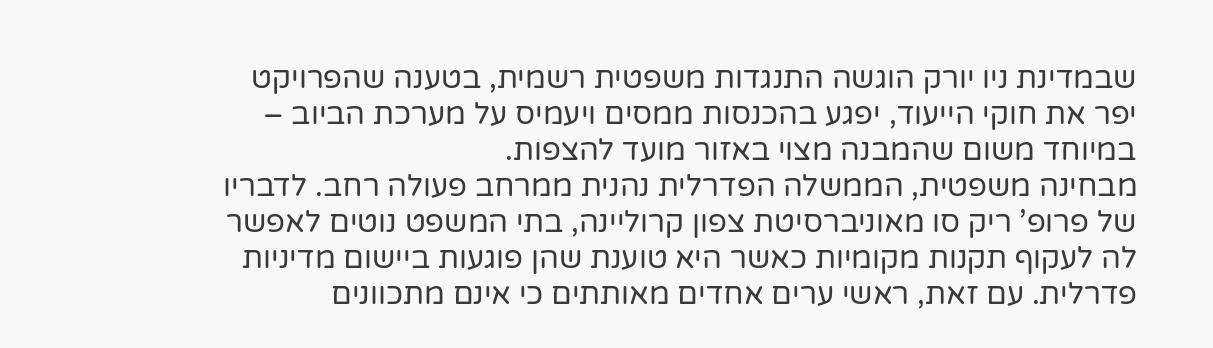שבמדינת ניו יורק הוגשה התנגדות משפטית רשמית, בטענה שהפרויקט יפר את חוקי הייעוד, יפגע בהכנסות ממסים ויעמיס על מערכת הביוב – במיוחד משום שהמבנה מצוי באזור מועד להצפות.
מבחינה משפטית, הממשלה הפדרלית נהנית ממרחב פעולה רחב. לדבריו של פרופ’ ריק סו מאוניברסיטת צפון קרוליינה, בתי המשפט נוטים לאפשר לה לעקוף תקנות מקומיות כאשר היא טוענת שהן פוגעות ביישום מדיניות פדרלית. עם זאת, ראשי ערים אחדים מאותתים כי אינם מתכוונים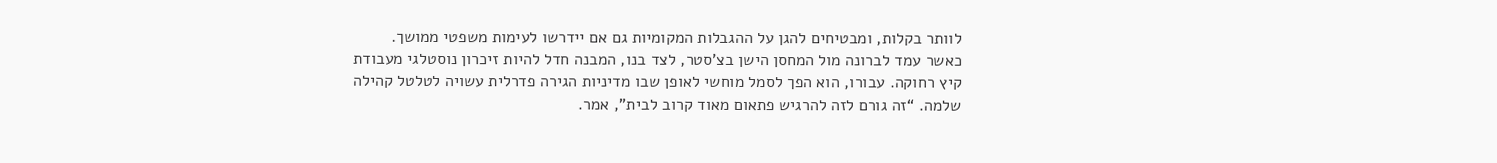לוותר בקלות, ומבטיחים להגן על ההגבלות המקומיות גם אם יידרשו לעימות משפטי ממושך.
כאשר עמד לברונה מול המחסן הישן בצ’סטר, לצד בנו, המבנה חדל להיות זיכרון נוסטלגי מעבודת קיץ רחוקה. עבורו, הוא הפך לסמל מוחשי לאופן שבו מדיניות הגירה פדרלית עשויה לטלטל קהילה שלמה. “זה גורם לזה להרגיש פתאום מאוד קרוב לבית”, אמר.